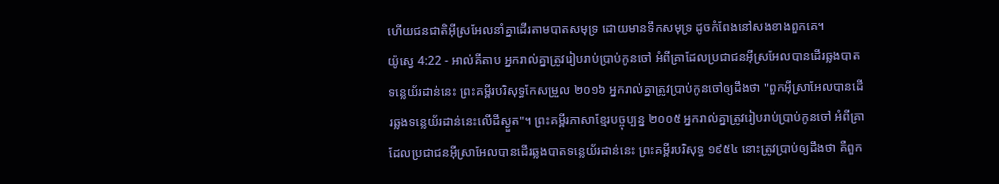ហើយជនជាតិអ៊ីស្រអែលនាំគ្នាដើរតាមបាតសមុទ្រ ដោយមានទឹកសមុទ្រ ដូចកំពែងនៅសងខាងពួកគេ។
យ៉ូស្វេ 4:22 - អាល់គីតាប អ្នករាល់គ្នាត្រូវរៀបរាប់ប្រាប់កូនចៅ អំពីគ្រាដែលប្រជាជនអ៊ីស្រអែលបានដើរឆ្លងបាតទន្លេយ័រដាន់នេះ ព្រះគម្ពីរបរិសុទ្ធកែសម្រួល ២០១៦ អ្នករាល់គ្នាត្រូវប្រាប់កូនចៅឲ្យដឹងថា "ពួកអ៊ីស្រាអែលបានដើរឆ្លងទន្លេយ័រដាន់នេះលើដីស្ងួត"។ ព្រះគម្ពីរភាសាខ្មែរបច្ចុប្បន្ន ២០០៥ អ្នករាល់គ្នាត្រូវរៀបរាប់ប្រាប់កូនចៅ អំពីគ្រាដែលប្រជាជនអ៊ីស្រាអែលបានដើរឆ្លងបាតទន្លេយ័រដាន់នេះ ព្រះគម្ពីរបរិសុទ្ធ ១៩៥៤ នោះត្រូវប្រាប់ឲ្យដឹងថា គឺពួក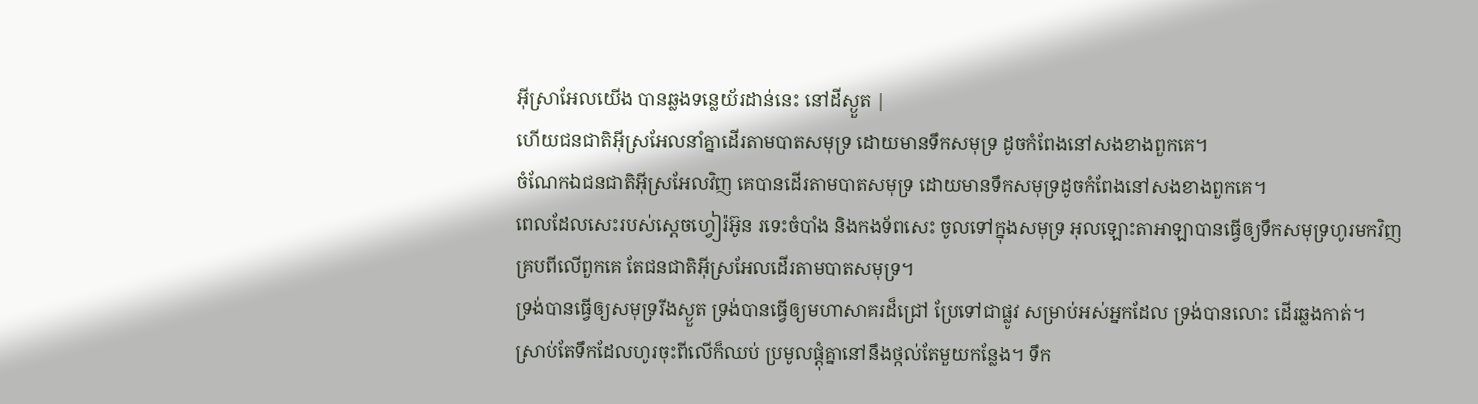អ៊ីស្រាអែលយើង បានឆ្លងទន្លេយ័រដាន់នេះ នៅដីស្ងួត |
ហើយជនជាតិអ៊ីស្រអែលនាំគ្នាដើរតាមបាតសមុទ្រ ដោយមានទឹកសមុទ្រ ដូចកំពែងនៅសងខាងពួកគេ។
ចំណែកឯជនជាតិអ៊ីស្រអែលវិញ គេបានដើរតាមបាតសមុទ្រ ដោយមានទឹកសមុទ្រដូចកំពែងនៅសងខាងពួកគេ។
ពេលដែលសេះរបស់ស្តេចហ្វៀរ៉អ៊ូន រទេះចំបាំង និងកងទ័ពសេះ ចូលទៅក្នុងសមុទ្រ អុលឡោះតាអាឡាបានធ្វើឲ្យទឹកសមុទ្រហូរមកវិញ គ្របពីលើពួកគេ តែជនជាតិអ៊ីស្រអែលដើរតាមបាតសមុទ្រ។
ទ្រង់បានធ្វើឲ្យសមុទ្ររីងស្ងួត ទ្រង់បានធ្វើឲ្យមហាសាគរដ៏ជ្រៅ ប្រែទៅជាផ្លូវ សម្រាប់អស់អ្នកដែល ទ្រង់បានលោះ ដើរឆ្លងកាត់។
ស្រាប់តែទឹកដែលហូរចុះពីលើក៏ឈប់ ប្រមូលផ្តុំគ្នានៅនឹងថ្កល់តែមួយកន្លែង។ ទឹក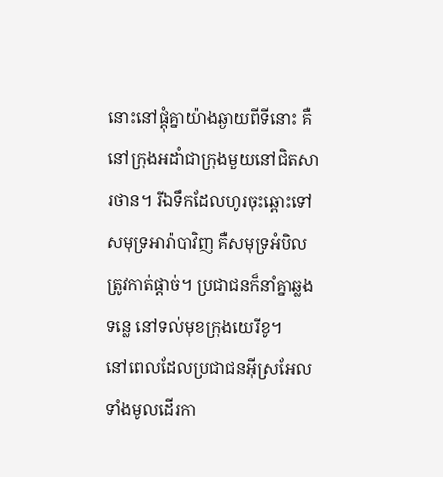នោះនៅផ្តុំគ្នាយ៉ាងឆ្ងាយពីទីនោះ គឺនៅក្រុងអដាំជាក្រុងមួយនៅជិតសារថាន។ រីឯទឹកដែលហូរចុះឆ្ពោះទៅសមុទ្រអារ៉ាបាវិញ គឺសមុទ្រអំបិលត្រូវកាត់ផ្តាច់។ ប្រជាជនក៏នាំគ្នាឆ្លងទន្លេ នៅទល់មុខក្រុងយេរីខូ។
នៅពេលដែលប្រជាជនអ៊ីស្រអែលទាំងមូលដើរកា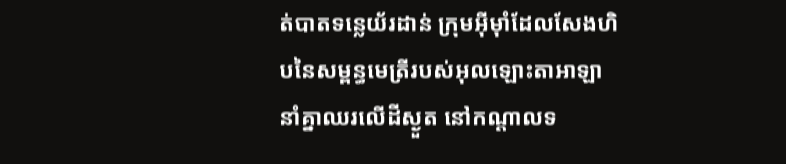ត់បាតទន្លេយ័រដាន់ ក្រុមអ៊ីមុាំដែលសែងហិបនៃសម្ពន្ធមេត្រីរបស់អុលឡោះតាអាឡា នាំគ្នាឈរលើដីស្ងួត នៅកណ្តាលទ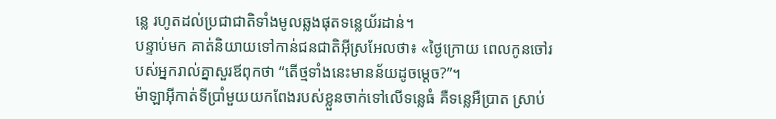ន្លេ រហូតដល់ប្រជាជាតិទាំងមូលឆ្លងផុតទន្លេយ័រដាន់។
បន្ទាប់មក គាត់និយាយទៅកាន់ជនជាតិអ៊ីស្រអែលថា៖ «ថ្ងៃក្រោយ ពេលកូនចៅរបស់អ្នករាល់គ្នាសួរឪពុកថា “តើថ្មទាំងនេះមានន័យដូចម្តេច?”។
ម៉ាឡាអ៊ីកាត់ទីប្រាំមួយយកពែងរបស់ខ្លួនចាក់ទៅលើទន្លេធំ គឺទន្លេអឺប្រាត ស្រាប់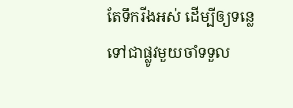តែទឹករីងអស់ ដើម្បីឲ្យទន្លេទៅជាផ្លូវមួយចាំទទួល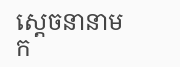ស្ដេចនានាមក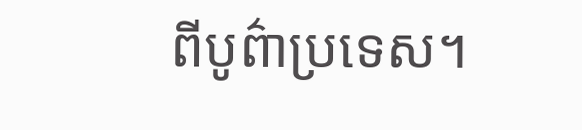ពីបូព៌ាប្រទេស។